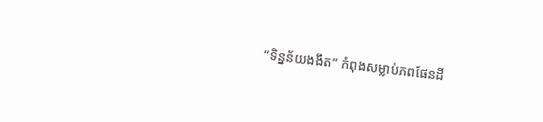“ទិន្នន័យងងឹត” កំពុងសម្លាប់ភពផែនដី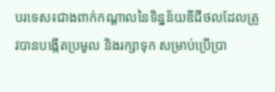បរទេស៖ជាងពាក់កណ្តាលនៃទិន្នន័យឌីជីថលដែលត្រូវបានបង្កើតប្រមូល និងរក្សាទុក សម្រាប់ប្រើប្រា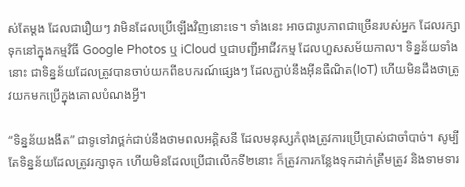ស់តែម្តង ដែលជារឿយៗ វាមិនដែលប្រើឡើងវិញនោះទេ។ ទាំងនេះ អាចជារូបភាពជាច្រើនរបស់អ្នក ដែលរក្សាទុកនៅក្នុងកម្មវិធី Google Photos ឬ iCloud ឬជាបញ្ជីអាជីវកម្ម ដែលហួសសម័យកាល។ ទិន្នន័យទាំងនោះ ជាទិន្នន័យដែលត្រូវបានចាប់យកពីឧបករណ៍ផ្សេងៗ ដែលភ្ជាប់នឹងអ៊ីនធឺណិត(IoT) ហើយមិនដឹងថាត្រូវយកមកប្រើក្នុងគោលបំណងអ្វី។

“ទិន្នន័យងងឹត” ជាទូទៅវាថ្ពក់ជាប់នឹងថាមពលអគ្គិសនី ដែលមនុស្សកំពុងត្រូវការប្រើប្រាស់ជាចាំបាច់។ សូម្បីតែទិន្នន័យដែលត្រូវរក្សាទុក ហើយមិនដែលប្រើជាលើកទី២នោះ ក៏ត្រូវការកន្លែងទុកដាក់ត្រឹមត្រូវ និងទាមទារ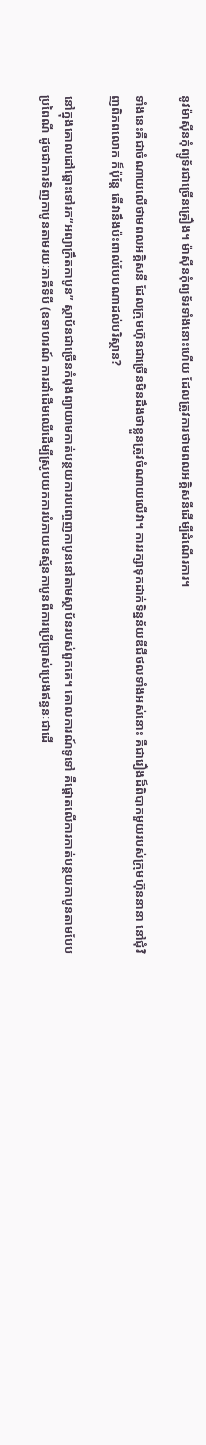នូវម៉ាស៊ីនកុំព្យូទ័រជាច្រើនគ្រឿង។ ម៉ាស៊ីនកុំព្យទ័រទាំងនោះហើយ ដែលត្រូវការថាមពលអគ្គិសនីដើម្បីដំណើរការ។

ទាំងនេះគឺជាចំណាយលើថាមពលអគ្គិសនី ដែលក្រុមហ៊ុនជាច្រើនមិនដឹងថាខ្លួនត្រូវចំណាយលើវា។ ការរក្សាទុកដាក់ទិន្នន័យឌីជីថលទាំងអស់នោះ គឺជារឿងដ៏ពិបាកមួយរបស់ក្រុមហ៊ុននានា នៅជុំវិញពិភពលោក ក៏ប៉ុន្តែ តើវានឹងប៉ះពាល់បែបណាដល់បរិស្ថាន?

នៅក្នុងគោលដៅឆ្ពោះទៅរក“អព្យាក្រឹតកាបូន” ស្ថាប័នជាច្រើនកំពុងព្យាយាមកាត់បន្ថយការបញ្ចេញកាបូននៅតាមស្ថាប័នរបស់ពួកគេ។ គោលការណ៍ទូទៅ គឺផ្តោតលើការកាត់បន្ថយកាបូនតាមបែបប្រពៃណី ដូចជាការទិញកាបូនតាមរយៈភាគីទីបី (ឧទាហរណ៍ ការដាំដើមឈើដើម្បីស្រូបយកការបំភាយឧស្ម័នកាបូនពីការប្រើប្រាស់ប្រេងឥន្ធនៈជាដើ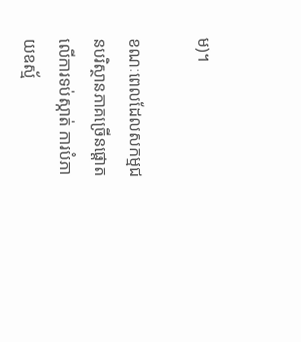ម)។

ខណៈពេលដែលសកម្មជនបរិស្ថានភាគច្រើនផ្តោតលើការទប់ស្កាត់ ការបំភាយឧស្ម័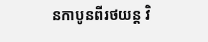នកាបូនពីរថយន្ត វិ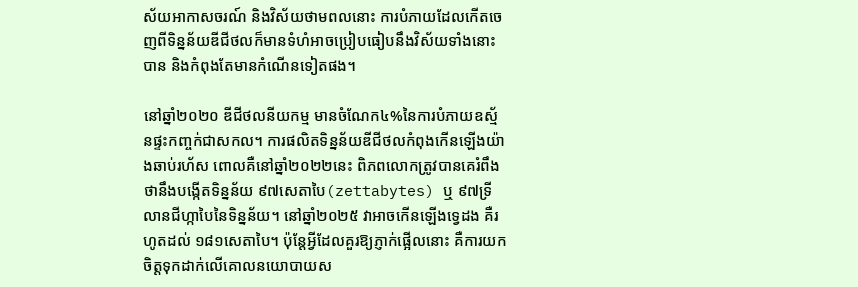ស័យអាកាសចរណ៍ និងវិស័យថាមពលនោះ ការបំភាយដែលកើតចេញពីទិន្នន័យឌីជីថលក៏មានទំហំអាចប្រៀបធៀបនឹងវិស័យទាំងនោះបាន និងកំពុងតែមានកំណើនទៀតផង។

នៅឆ្នាំ២០២០ ឌីជីថលនីយកម្ម មានចំណែក៤%នៃការបំភាយឧស្ម័នផ្ទះកញ្ចក់ជាសកល។ ការផលិតទិន្នន័យឌីជីថលកំពុងកើនឡើងយ៉ាងឆាប់រហ័ស ពោលគឺនៅឆ្នាំ២០២២នេះ ពិភពលោកត្រូវបានគេរំពឹងថានឹងបង្កើតទិន្នន័យ ៩៧សេតាបៃ(zettabytes) ឬ ៩៧ទ្រីលានជីហ្កាបៃនៃទិន្នន័យ។ នៅឆ្នាំ២០២៥ វាអាចកើនឡើងទ្វេដង គឺរហូតដល់ ១៨១សេតាបៃ។ ប៉ុន្តែអ្វីដែលគួរឱ្យភ្ញាក់ផ្អើលនោះ គឺការយកចិត្តទុកដាក់លើគោលនយោបាយស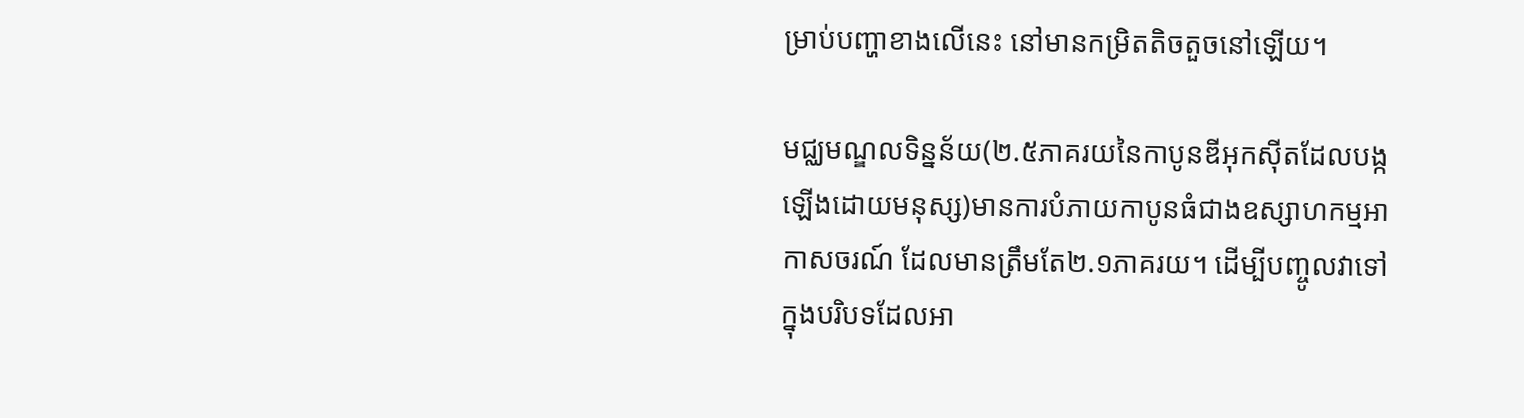ម្រាប់បញ្ហាខាងលើនេះ នៅមានកម្រិតតិចតួចនៅឡើយ។

មជ្ឈមណ្ឌលទិន្នន័យ(២.៥ភាគរយនៃកាបូនឌីអុកស៊ីតដែលបង្កឡើងដោយមនុស្ស)មានការបំភាយកាបូនធំជាងឧស្សាហកម្មអាកាសចរណ៍ ដែលមានត្រឹមតែ២.១ភាគរយ។ ដើម្បីបញ្ចូលវាទៅក្នុងបរិបទដែលអា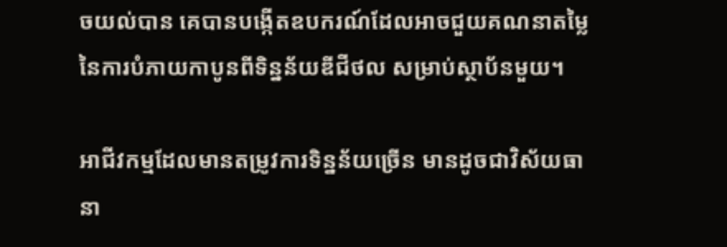ចយល់បាន គេបានបង្កើតឧបករណ៍ដែលអាចជួយគណនាតម្លៃនៃការបំភាយកាបូនពីទិន្នន័យឌីជីថល សម្រាប់ស្ថាប័នមួយ។

អាជីវកម្មដែលមានតម្រូវការទិន្នន័យច្រើន មានដូចជាវិស័យធានា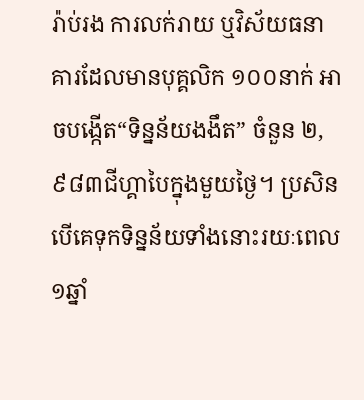រ៉ាប់រង ការលក់រាយ ឬវិស័យធនាគារដែលមានបុគ្គលិក ១០០នាក់ អាចបង្កើត“ទិន្នន័យងងឹត” ចំនួន ២,៩៨៣ជីហ្គាបៃក្នុងមួយថ្ងៃ។ ប្រសិនបើគេទុកទិន្នន័យទាំងនោះរយៈពេល១ឆ្នាំ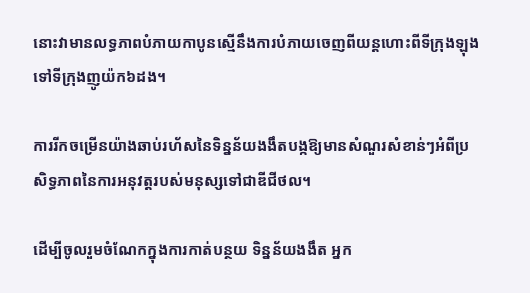នោះវាមានលទ្ធភាពបំភាយកាបូនស្មើនឹងការបំភាយចេញពីយន្តហោះពីទីក្រុងឡុង ទៅទីក្រុងញូយ៉ក៦ដង។

ការរីកចម្រើនយ៉ាងឆាប់រហ័សនៃទិន្នន័យងងឹតបង្កឱ្យមានសំណួរសំខាន់ៗអំពីប្រសិទ្ធភាពនៃការអនុវត្តរបស់មនុស្សទៅជាឌីជីថល។

ដើម្បីចូលរួមចំណែកក្នុងការកាត់បន្ថយ ទិន្នន័យងងឹត អ្នក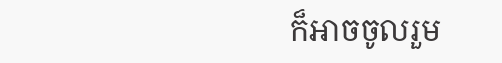ក៏អាចចូលរួម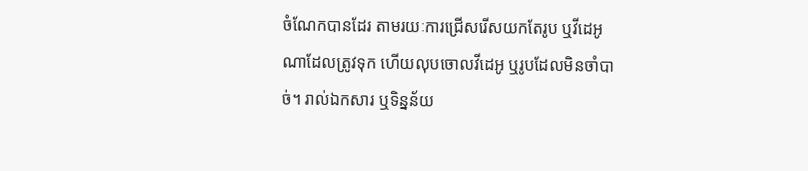ចំណែកបានដែរ តាមរយៈការជ្រើសរើសយកតែរូប ឬវីដេអូ ណាដែលត្រូវទុក ហើយលុបចោលវីដេអូ ឬរូបដែលមិនចាំបាច់។ រាល់ឯកសារ ឬទិន្នន័យ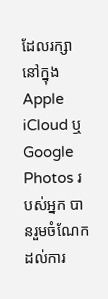ដែលរក្សានៅក្នុង Apple iCloud ឬ Google Photos របស់អ្នក បានរួមចំណែកដល់ការ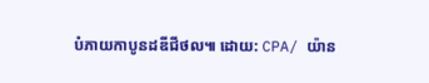បំភាយកាបូនដឌីជីថល៕ ដោយ: CPA/ យ៉ាន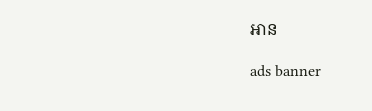អាន

ads banner